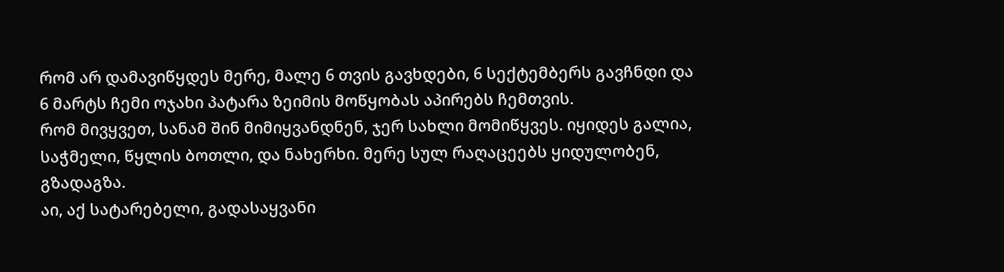რომ არ დამავიწყდეს მერე, მალე 6 თვის გავხდები, 6 სექტემბერს გავჩნდი და 6 მარტს ჩემი ოჯახი პატარა ზეიმის მოწყობას აპირებს ჩემთვის.
რომ მივყვეთ, სანამ შინ მიმიყვანდნენ, ჯერ სახლი მომიწყვეს. იყიდეს გალია, საჭმელი, წყლის ბოთლი, და ნახერხი. მერე სულ რაღაცეებს ყიდულობენ, გზადაგზა.
აი, აქ სატარებელი, გადასაყვანი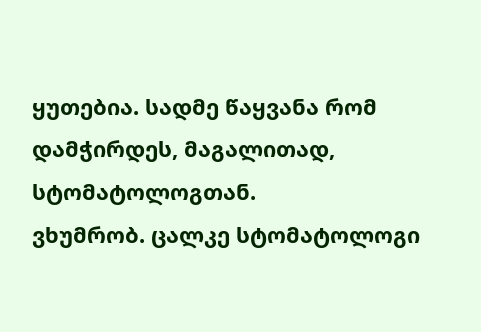ყუთებია. სადმე წაყვანა რომ დამჭირდეს, მაგალითად, სტომატოლოგთან.
ვხუმრობ. ცალკე სტომატოლოგი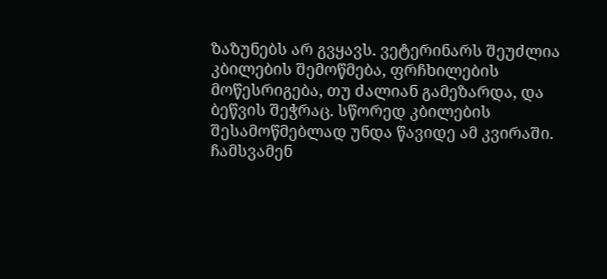ზაზუნებს არ გვყავს. ვეტერინარს შეუძლია კბილების შემოწმება, ფრჩხილების მოწესრიგება, თუ ძალიან გამეზარდა, და ბეწვის შეჭრაც. სწორედ კბილების შესამოწმებლად უნდა წავიდე ამ კვირაში.
ჩამსვამენ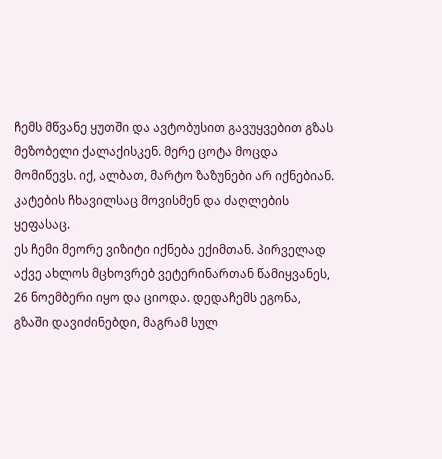ჩემს მწვანე ყუთში და ავტობუსით გავუყვებით გზას მეზობელი ქალაქისკენ. მერე ცოტა მოცდა მომიწევს. იქ, ალბათ, მარტო ზაზუნები არ იქნებიან. კატების ჩხავილსაც მოვისმენ და ძაღლების ყეფასაც.
ეს ჩემი მეორე ვიზიტი იქნება ექიმთან. პირველად აქვე ახლოს მცხოვრებ ვეტერინართან წამიყვანეს, 26 ნოემბერი იყო და ციოდა. დედაჩემს ეგონა, გზაში დავიძინებდი, მაგრამ სულ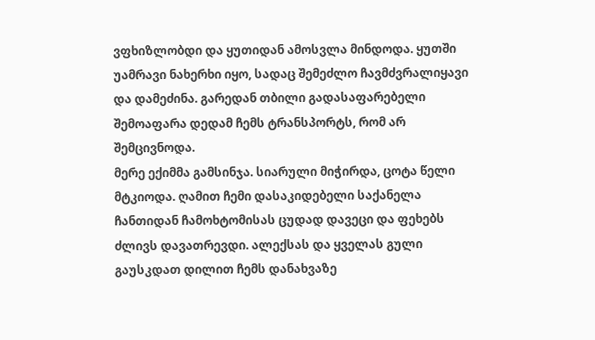ვფხიზლობდი და ყუთიდან ამოსვლა მინდოდა. ყუთში უამრავი ნახერხი იყო, სადაც შემეძლო ჩავმძვრალიყავი და დამეძინა. გარედან თბილი გადასაფარებელი შემოაფარა დედამ ჩემს ტრანსპორტს, რომ არ შემცივნოდა.
მერე ექიმმა გამსინჯა. სიარული მიჭირდა, ცოტა წელი მტკიოდა. ღამით ჩემი დასაკიდებელი საქანელა ჩანთიდან ჩამოხტომისას ცუდად დავეცი და ფეხებს ძლივს დავათრევდი. ალექსას და ყველას გული გაუსკდათ დილით ჩემს დანახვაზე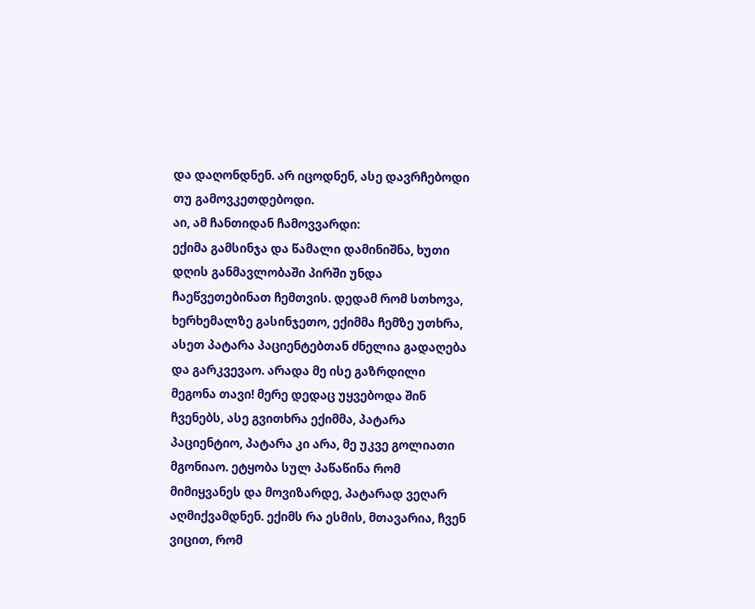და დაღონდნენ. არ იცოდნენ, ასე დავრჩებოდი თუ გამოვკეთდებოდი.
აი, ამ ჩანთიდან ჩამოვვარდი:
ექიმა გამსინჯა და წამალი დამინიშნა, ხუთი დღის განმავლობაში პირში უნდა ჩაეწვეთებინათ ჩემთვის. დედამ რომ სთხოვა, ხერხემალზე გასინჯეთო, ექიმმა ჩემზე უთხრა, ასეთ პატარა პაციენტებთან ძნელია გადაღება და გარკვევაო. არადა მე ისე გაზრდილი მეგონა თავი! მერე დედაც უყვებოდა შინ ჩვენებს, ასე გვითხრა ექიმმა, პატარა პაციენტიო, პატარა კი არა, მე უკვე გოლიათი მგონიაო. ეტყობა სულ პაწაწინა რომ მიმიყვანეს და მოვიზარდე, პატარად ვეღარ აღმიქვამდნენ. ექიმს რა ესმის, მთავარია, ჩვენ ვიცით, რომ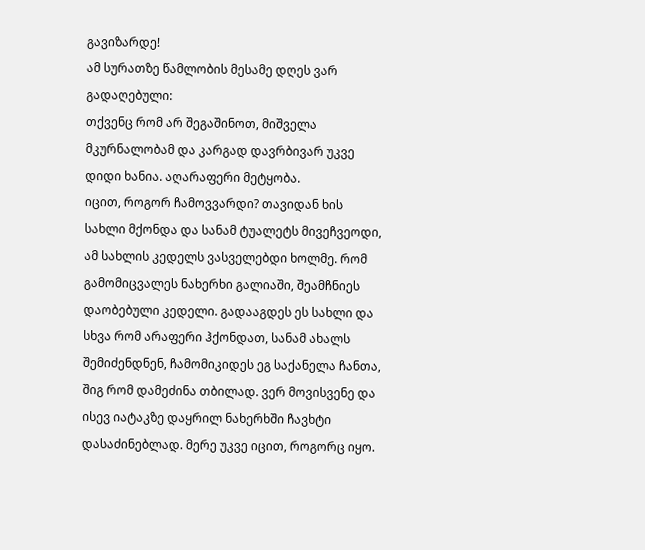გავიზარდე!
ამ სურათზე წამლობის მესამე დღეს ვარ გადაღებული:
თქვენც რომ არ შეგაშინოთ, მიშველა მკურნალობამ და კარგად დავრბივარ უკვე დიდი ხანია. აღარაფერი მეტყობა.
იცით, როგორ ჩამოვვარდი? თავიდან ხის სახლი მქონდა და სანამ ტუალეტს მივეჩვეოდი, ამ სახლის კედელს ვასველებდი ხოლმე. რომ გამომიცვალეს ნახერხი გალიაში, შეამჩნიეს დაობებული კედელი. გადააგდეს ეს სახლი და სხვა რომ არაფერი ჰქონდათ, სანამ ახალს შემიძენდნენ, ჩამომიკიდეს ეგ საქანელა ჩანთა, შიგ რომ დამეძინა თბილად. ვერ მოვისვენე და ისევ იატაკზე დაყრილ ნახერხში ჩავხტი დასაძინებლად. მერე უკვე იცით, როგორც იყო.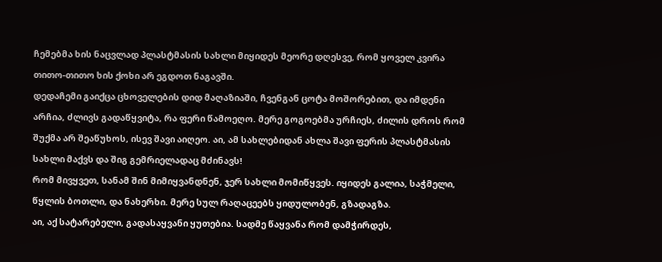ჩემებმა ხის ნაცვლად პლასტმასის სახლი მიყიდეს მეორე დღესვე, რომ ყოველ კვირა თითო-თითო ხის ქოხი არ ეგდოთ ნაგავში.
დედაჩემი გაიქცა ცხოველების დიდ მაღაზიაში, ჩვენგან ცოტა მოშორებით, და იმდენი არჩია, ძლივს გადაწყვიტა, რა ფერი წამოეღო. მერე გოგოებმა ურჩიეს, ძილის დროს რომ შუქმა არ შეაწუხოს, ისევ შავი აიღეო. აი, ამ სახლებიდან ახლა შავი ფერის პლასტმასის სახლი მაქვს და შიგ გემრიელადაც მძინავს!
რომ მივყვეთ, სანამ შინ მიმიყვანდნენ, ჯერ სახლი მომიწყვეს. იყიდეს გალია, საჭმელი, წყლის ბოთლი, და ნახერხი. მერე სულ რაღაცეებს ყიდულობენ, გზადაგზა.
აი, აქ სატარებელი, გადასაყვანი ყუთებია. სადმე წაყვანა რომ დამჭირდეს,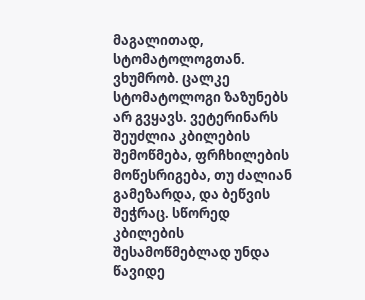მაგალითად, სტომატოლოგთან.
ვხუმრობ. ცალკე სტომატოლოგი ზაზუნებს არ გვყავს. ვეტერინარს შეუძლია კბილების შემოწმება, ფრჩხილების მოწესრიგება, თუ ძალიან გამეზარდა, და ბეწვის შეჭრაც. სწორედ კბილების შესამოწმებლად უნდა წავიდე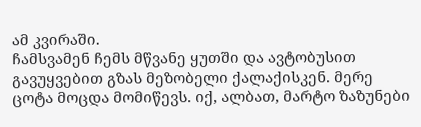ამ კვირაში.
ჩამსვამენ ჩემს მწვანე ყუთში და ავტობუსით გავუყვებით გზას მეზობელი ქალაქისკენ. მერე ცოტა მოცდა მომიწევს. იქ, ალბათ, მარტო ზაზუნები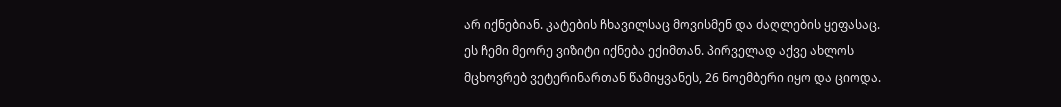არ იქნებიან. კატების ჩხავილსაც მოვისმენ და ძაღლების ყეფასაც.
ეს ჩემი მეორე ვიზიტი იქნება ექიმთან. პირველად აქვე ახლოს მცხოვრებ ვეტერინართან წამიყვანეს, 26 ნოემბერი იყო და ციოდა.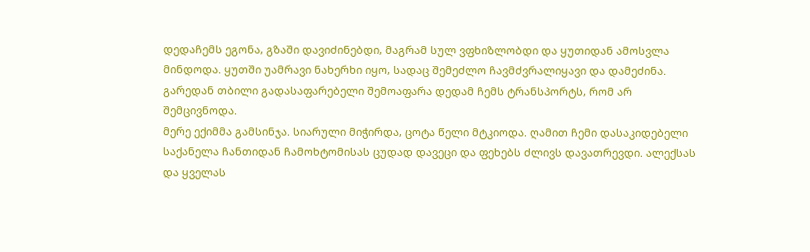დედაჩემს ეგონა, გზაში დავიძინებდი, მაგრამ სულ ვფხიზლობდი და ყუთიდან ამოსვლა მინდოდა. ყუთში უამრავი ნახერხი იყო, სადაც შემეძლო ჩავმძვრალიყავი და დამეძინა. გარედან თბილი გადასაფარებელი შემოაფარა დედამ ჩემს ტრანსპორტს, რომ არ შემცივნოდა.
მერე ექიმმა გამსინჯა. სიარული მიჭირდა, ცოტა წელი მტკიოდა. ღამით ჩემი დასაკიდებელი საქანელა ჩანთიდან ჩამოხტომისას ცუდად დავეცი და ფეხებს ძლივს დავათრევდი. ალექსას და ყველას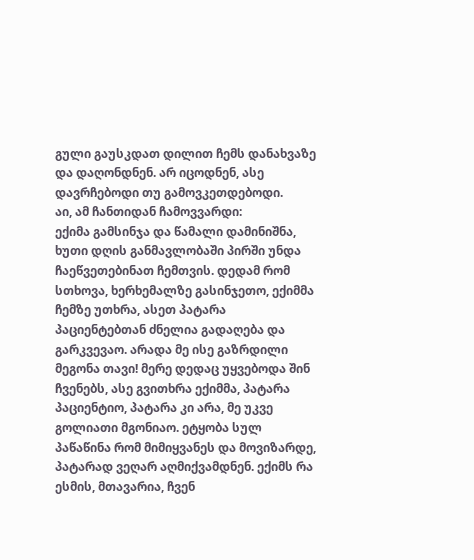გული გაუსკდათ დილით ჩემს დანახვაზე და დაღონდნენ. არ იცოდნენ, ასე დავრჩებოდი თუ გამოვკეთდებოდი.
აი, ამ ჩანთიდან ჩამოვვარდი:
ექიმა გამსინჯა და წამალი დამინიშნა, ხუთი დღის განმავლობაში პირში უნდა ჩაეწვეთებინათ ჩემთვის. დედამ რომ სთხოვა, ხერხემალზე გასინჯეთო, ექიმმა ჩემზე უთხრა, ასეთ პატარა პაციენტებთან ძნელია გადაღება და გარკვევაო. არადა მე ისე გაზრდილი მეგონა თავი! მერე დედაც უყვებოდა შინ ჩვენებს, ასე გვითხრა ექიმმა, პატარა პაციენტიო, პატარა კი არა, მე უკვე გოლიათი მგონიაო. ეტყობა სულ პაწაწინა რომ მიმიყვანეს და მოვიზარდე, პატარად ვეღარ აღმიქვამდნენ. ექიმს რა ესმის, მთავარია, ჩვენ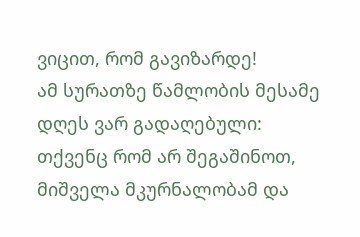ვიცით, რომ გავიზარდე!
ამ სურათზე წამლობის მესამე დღეს ვარ გადაღებული:
თქვენც რომ არ შეგაშინოთ, მიშველა მკურნალობამ და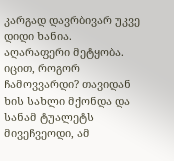კარგად დავრბივარ უკვე დიდი ხანია. აღარაფერი მეტყობა.
იცით, როგორ ჩამოვვარდი? თავიდან ხის სახლი მქონდა და სანამ ტუალეტს მივეჩვეოდი, ამ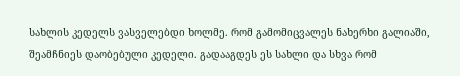სახლის კედელს ვასველებდი ხოლმე. რომ გამომიცვალეს ნახერხი გალიაში, შეამჩნიეს დაობებული კედელი. გადააგდეს ეს სახლი და სხვა რომ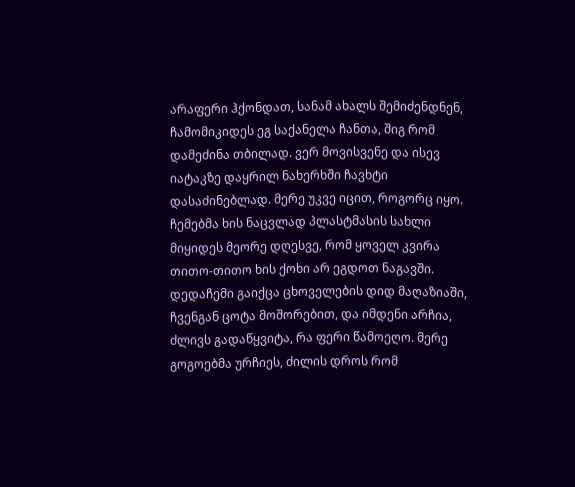არაფერი ჰქონდათ, სანამ ახალს შემიძენდნენ, ჩამომიკიდეს ეგ საქანელა ჩანთა, შიგ რომ დამეძინა თბილად. ვერ მოვისვენე და ისევ იატაკზე დაყრილ ნახერხში ჩავხტი დასაძინებლად. მერე უკვე იცით, როგორც იყო.
ჩემებმა ხის ნაცვლად პლასტმასის სახლი მიყიდეს მეორე დღესვე, რომ ყოველ კვირა თითო-თითო ხის ქოხი არ ეგდოთ ნაგავში.
დედაჩემი გაიქცა ცხოველების დიდ მაღაზიაში, ჩვენგან ცოტა მოშორებით, და იმდენი არჩია, ძლივს გადაწყვიტა, რა ფერი წამოეღო. მერე გოგოებმა ურჩიეს, ძილის დროს რომ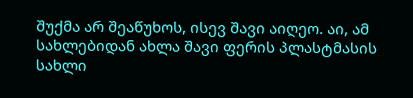შუქმა არ შეაწუხოს, ისევ შავი აიღეო. აი, ამ სახლებიდან ახლა შავი ფერის პლასტმასის სახლი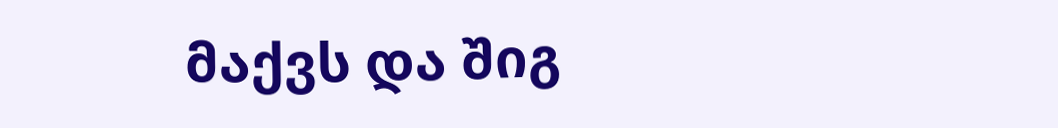მაქვს და შიგ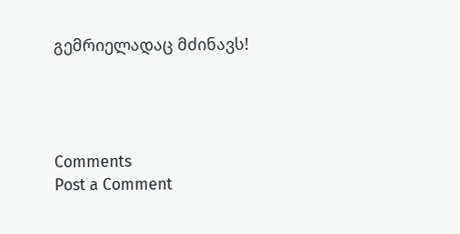გემრიელადაც მძინავს!




Comments
Post a Comment